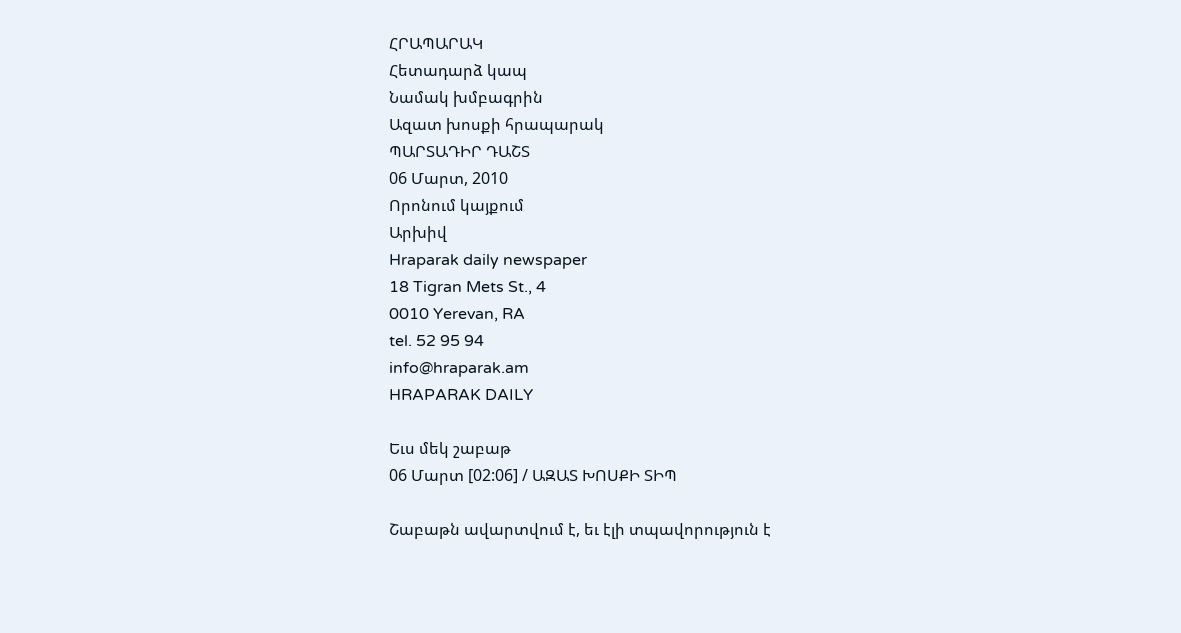ՀՐԱՊԱՐԱԿ
Հետադարձ կապ
Նամակ խմբագրին
Ազատ խոսքի հրապարակ
ՊԱՐՏԱԴԻՐ ԴԱՇՏ
06 Մարտ, 2010
Որոնում կայքում
Արխիվ
Hraparak daily newspaper
18 Tigran Mets St., 4
0010 Yerevan, RA
tel. 52 95 94
info@hraparak.am
HRAPARAK DAILY

Եւս մեկ շաբաթ
06 Մարտ [02:06] / ԱԶԱՏ ԽՈՍՔԻ ՏԻՊ

Շաբաթն ավարտվում է, եւ էլի տպավորություն է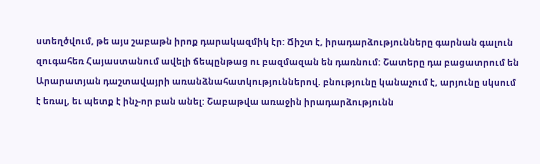ստեղծվում, թե այս շաբաթն իրոք դարակազմիկ էր: Ճիշտ է, իրադարձությունները գարնան գալուն զուգահեռ Հայաստանում ավելի ճեպընթաց ու բազմազան են դառնում: Շատերը դա բացատրում են Արարատյան դաշտավայրի առանձնահատկություններով. բնությունը կանաչում է, արյունը սկսում է եռալ, եւ պետք է ինչ-որ բան անել: Շաբաթվա առաջին իրադարձությունն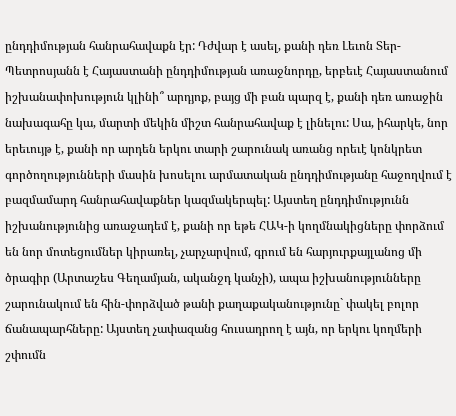ընդդիմության հանրահավաքն էր: Դժվար է ասել, քանի դեռ Լեւոն Տեր-Պետրոսյանն է Հայաստանի ընդդիմության առաջնորդը, երբեւէ Հայաստանում իշխանափոխություն կլինի՞ արդյոք, բայց մի բան պարզ է, քանի դեռ առաջին նախագահը կա, մարտի մեկին միշտ հանրահավաք է լինելու: Սա, իհարկե, նոր երեւույթ է, քանի որ արդեն երկու տարի շարունակ առանց որեւէ կոնկրետ գործողությունների մասին խոսելու արմատական ընդդիմությանը հաջողվում է բազմամարդ հանրահավաքներ կազմակերպել: Այստեղ ընդդիմությունն իշխանությունից առաջադեմ է, քանի որ եթե ՀԱԿ-ի կողմնակիցները փորձում են նոր մոտեցումներ կիրառել, չարչարվում, գրում են հարյուրքայլանոց մի ծրագիր (Արտաշես Գեղամյան, ականջդ կանչի), ապա իշխանությունները շարունակում են հին-փորձված թանի քաղաքականությունը` փակել բոլոր ճանապարհները: Այստեղ չափազանց հուսադրող է այն, որ երկու կողմերի շփումն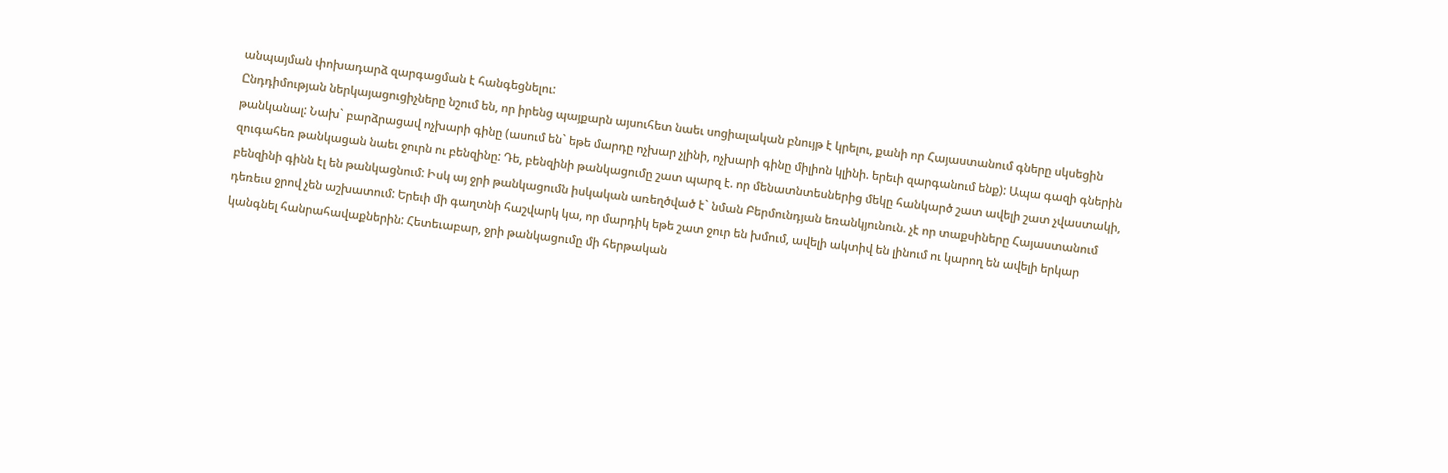անպայման փոխադարձ զարգացման է հանգեցնելու:
Ընդդիմության ներկայացուցիչները նշում են, որ իրենց պայքարն այսուհետ նաեւ սոցիալական բնույթ է կրելու, քանի որ Հայաստանում գները սկսեցին թանկանալ: Նախ` բարձրացավ ոչխարի գինը (ասում են` եթե մարդը ոչխար չլինի, ոչխարի գինը միլիոն կլինի. երեւի զարգանում ենք): Ապա գազի գներին զուգահեռ թանկացան նաեւ ջուրն ու բենզինը: Դե, բենզինի թանկացումը շատ պարզ է. որ մենատնտեսներից մեկը հանկարծ շատ ավելի շատ չվաստակի, բենզինի գինն էլ են թանկացնում: Իսկ այ ջրի թանկացումն իսկական առեղծված է` նման Բերմունդյան եռանկյունուն. չէ որ տաքսիները Հայաստանում դեռեւս ջրով չեն աշխատում: Երեւի մի գաղտնի հաշվարկ կա, որ մարդիկ եթե շատ ջուր են խմում, ավելի ակտիվ են լինում ու կարող են ավելի երկար կանգնել հանրահավաքներին: Հետեւաբար, ջրի թանկացումը մի հերթական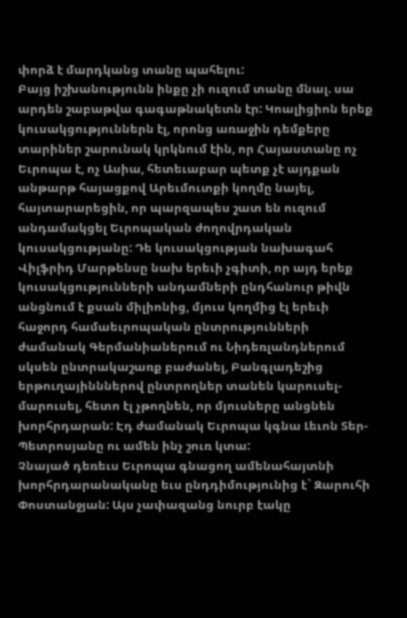փորձ է մարդկանց տանը պահելու:
Բայց իշխանությունն ինքը չի ուզում տանը մնալ. սա արդեն շաբաթվա գագաթնակետն էր: Կոալիցիոն երեք կուսակցություններն էլ, որոնց առաջին դեմքերը տարիներ շարունակ կրկնում էին, որ Հայաստանը ոչ Եւրոպա է, ոչ Ասիա, հետեւաբար պետք չէ այդքան անթարթ հայացքով Արեւմուտքի կողմը նայել, հայտարարեցին, որ պարզապես շատ են ուզում անդամակցել Եւրոպական ժողովրդական կուսակցությանը: Դե կուսակցության նախագահ Վիլֆրիդ Մարթենսը նախ երեւի չգիտի, որ այդ երեք կուսակցությունների անդամների ընդհանուր թիվն անցնում է քսան միլիոնից, մյուս կողմից էլ երեւի հաջորդ համաեւրոպական ընտրությունների ժամանակ Գերմանիաներում ու Նիդեռլանդներում սկսեն ընտրակաշառք բաժանել, Բանգլադեշից երթուղայինններով ընտրողներ տանեն կարուսել-մարուսել, հետո էլ չթողնեն, որ մյուսները անցնեն խորհրդարան: Էդ ժամանակ Եւրոպա կգնա Լեւոն Տեր-Պետրոսյանը ու ամեն ինչ շուռ կտա:
Չնայած դեռեւս Եւրոպա գնացող ամենահայտնի խորհրդարանականը եւս ընդդիմությունից է` Զարուհի Փոստանջյան: Այս չափազանց նուրբ էակը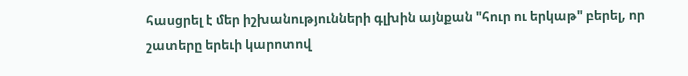հասցրել է մեր իշխանությունների գլխին այնքան "հուր ու երկաթ" բերել, որ շատերը երեւի կարոտով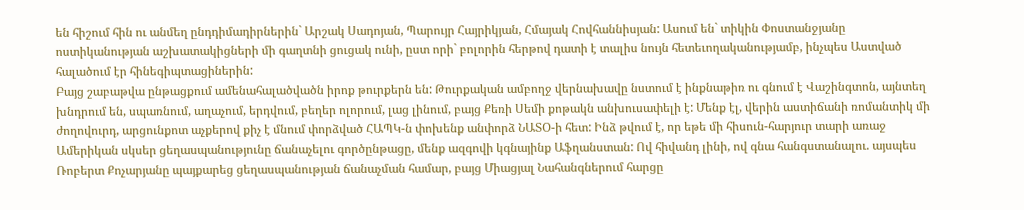են հիշում հին ու անմեղ ընդդիմադիրներին` Արշակ Սադոյան, Պարույր Հայրիկյան, Հմայակ Հովհաննիսյան: Ասում են` տիկին Փոստանջյանը ոստիկանության աշխատակիցների մի գաղտնի ցուցակ ունի, ըստ որի` բոլորին հերթով դատի է տալիս նույն հետեւողականությամբ, ինչպես Աստված հալածում էր հինեգիպտացիներին:
Բայց շաբաթվա ընթացքում ամենահալածվածն իրոք թուրքերն են: Թուրքական ամբողջ վերնախավը նստում է ինքնաթիռ ու գնում է Վաշինգտոն, այնտեղ խնդրում են, սպառնում, աղաչում, երդվում, բեղեր ոլորում, լաց լինում, բայց Քեռի Սեմի քոթակն անխուսափելի է: Մենք էլ, վերին աստիճանի ռոմանտիկ մի ժողովուրդ, արցունքոտ աչքերով քիչ է մնում փորձված ՀԱՊԿ-ն փոխենք անփորձ ՆԱՏՕ-ի հետ: Ինձ թվում է, որ եթե մի հիսուն-հարյուր տարի առաջ Ամերիկան սկսեր ցեղասպանությունը ճանաչելու գործընթացը, մենք ազգովի կգնայինք Աֆղանստան: Ով հիվանդ լինի, ով գնա հանգստանալու. այսպես Ռոբերտ Քոչարյանը պայքարեց ցեղասպանության ճանաչման համար, բայց Միացյալ Նահանգներում հարցը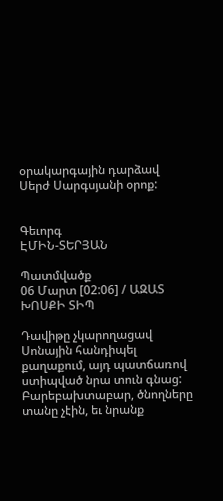օրակարգային դարձավ Սերժ Սարգսյանի օրոք:


Գեւորգ
ԷՄԻՆ-ՏԵՐՅԱՆ

Պատմվածք
06 Մարտ [02:06] / ԱԶԱՏ ԽՈՍՔԻ ՏԻՊ

Դավիթը չկարողացավ Սոնային հանդիպել քաղաքում, այդ պատճառով ստիպված նրա տուն գնաց: Բարեբախտաբար, ծնողները տանը չէին, եւ նրանք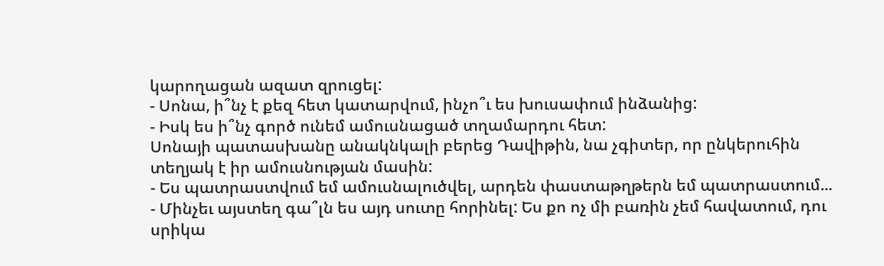կարողացան ազատ զրուցել:
- Սոնա, ի՞նչ է քեզ հետ կատարվում, ինչո՞ւ ես խուսափում ինձանից:
- Իսկ ես ի՞նչ գործ ունեմ ամուսնացած տղամարդու հետ:
Սոնայի պատասխանը անակնկալի բերեց Դավիթին, նա չգիտեր, որ ընկերուհին տեղյակ է իր ամուսնության մասին:
- Ես պատրաստվում եմ ամուսնալուծվել, արդեն փաստաթղթերն եմ պատրաստում...
- Մինչեւ այստեղ գա՞լն ես այդ սուտը հորինել: Ես քո ոչ մի բառին չեմ հավատում, դու սրիկա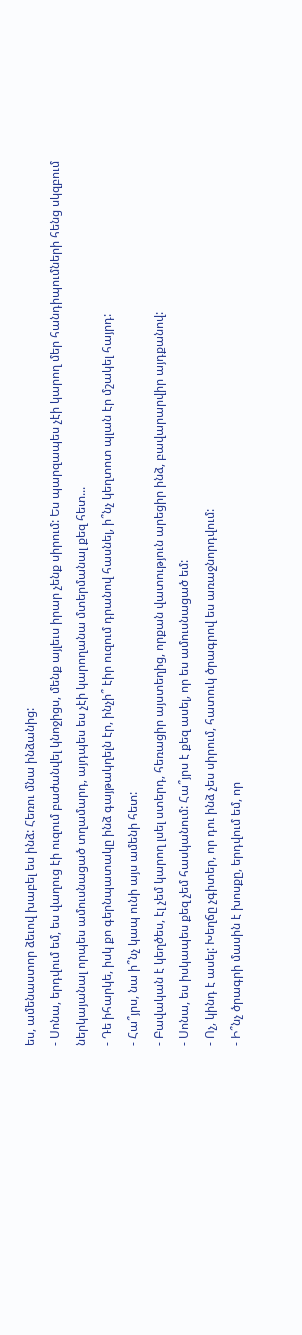ես, ամենաստոր ձեւով խաբել ես ինձ: Հեռու մնա ինձանից:
- Սոնա, երդվում եմ, ես վաղուց էի ուզում բաժանվել կնոջիցս, մենք այլեւս իրար չենք սիրում: Ես պարզապես չէի կարող մեր հանդիպումների հենց սկզբում ներկայանալ որպես ամուսնացած տղամարդ, այդպես ես չէի կարողանա մտերմանալ քեզ հետ...
- Դե իհարկե, իսկ քո գերնպատակը ինձ գայթակղելն էր, ինչի՞ էիր ուզում դրանով հասնել, ի՞նչ կեղտոտ պլան էր մշակել հայրդ:
- Հա՞յրս, նա ի՞նչ կապ ունի այս ամենի հետ:
- Բավական է կեղծես, էլ չեմ կարող լսել ստերդ, հեռացիր այստեղից, որքան վատություն արեցիր ինձ, բավարարվիր այդքանով:
- Սոնա, ես իսկապես քեզ չեմ հասկանում: Հա՞յրս է քեզ ասել, որ ես ամուսնացած եմ:
- Ոչ, կինդ է ասել: Խեղճը չգիտեր, որ դու ինձ չես սիրում, հատուկ ծրագրով ես առաջնորդվում:
- Ի՞նչ ծրագրի մասին է խոսքը, երդվում եմ, որ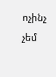ոչինչ չեմ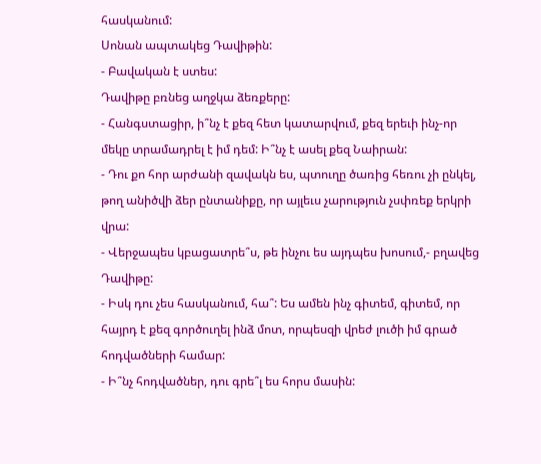հասկանում:
Սոնան ապտակեց Դավիթին:
- Բավական է ստես:
Դավիթը բռնեց աղջկա ձեռքերը:
- Հանգստացիր, ի՞նչ է քեզ հետ կատարվում, քեզ երեւի ինչ-որ մեկը տրամադրել է իմ դեմ: Ի՞նչ է ասել քեզ Նաիրան:
- Դու քո հոր արժանի զավակն ես, պտուղը ծառից հեռու չի ընկել, թող անիծվի ձեր ընտանիքը, որ այլեւս չարություն չսփռեք երկրի վրա:
- Վերջապես կբացատրե՞ս, թե ինչու ես այդպես խոսում,- բղավեց Դավիթը:
- Իսկ դու չես հասկանում, հա՞: Ես ամեն ինչ գիտեմ, գիտեմ, որ հայրդ է քեզ գործուղել ինձ մոտ, որպեսզի վրեժ լուծի իմ գրած հոդվածների համար:
- Ի՞նչ հոդվածներ, դու գրե՞լ ես հորս մասին: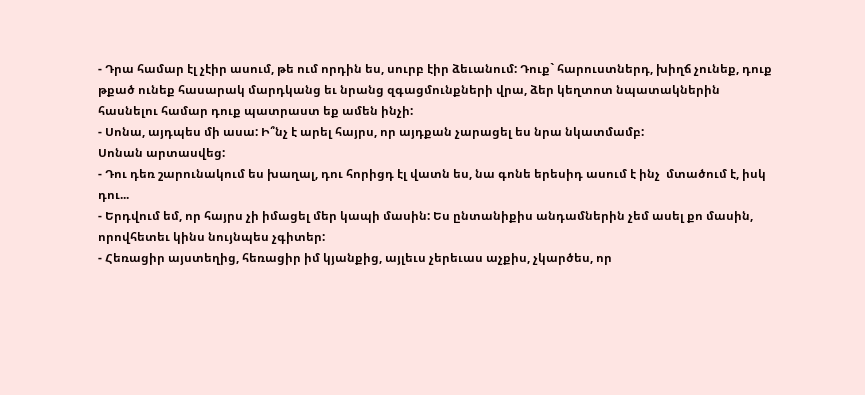- Դրա համար էլ չէիր ասում, թե ում որդին ես, սուրբ էիր ձեւանում: Դուք` հարուստներդ, խիղճ չունեք, դուք թքած ունեք հասարակ մարդկանց եւ նրանց զգացմունքների վրա, ձեր կեղտոտ նպատակներին հասնելու համար դուք պատրաստ եք ամեն ինչի:
- Սոնա, այդպես մի ասա: Ի՞նչ է արել հայրս, որ այդքան չարացել ես նրա նկատմամբ:
Սոնան արտասվեց:
- Դու դեռ շարունակում ես խաղալ, դու հորիցդ էլ վատն ես, նա գոնե երեսիդ ասում է ինչ  մտածում է, իսկ դու...
- Երդվում եմ, որ հայրս չի իմացել մեր կապի մասին: Ես ընտանիքիս անդամներին չեմ ասել քո մասին, որովհետեւ կինս նույնպես չգիտեր:
- Հեռացիր այստեղից, հեռացիր իմ կյանքից, այլեւս չերեւաս աչքիս, չկարծես, որ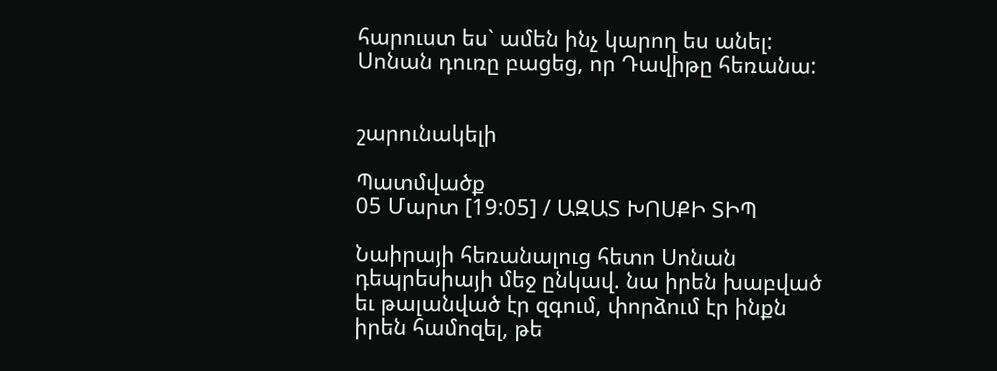հարուստ ես` ամեն ինչ կարող ես անել:
Սոնան դուռը բացեց, որ Դավիթը հեռանա:


շարունակելի

Պատմվածք
05 Մարտ [19:05] / ԱԶԱՏ ԽՈՍՔԻ ՏԻՊ

Նաիրայի հեռանալուց հետո Սոնան դեպրեսիայի մեջ ընկավ. նա իրեն խաբված եւ թալանված էր զգում, փորձում էր ինքն իրեն համոզել, թե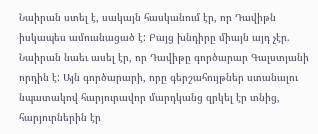Նաիրան ստել է, սակայն հասկանում էր, որ Դավիթն իսկապես ամուսնացած է: Բայց խնդիրը միայն այդ չէր. Նաիրան նաեւ ասել էր, որ Դավիթը գործարար Գալստյանի որդին է: Այն գործարարի, որը գերշահույթներ ստանալու նպատակով հարյուրավոր մարդկանց զրկել էր տնից, հարյուրներին էր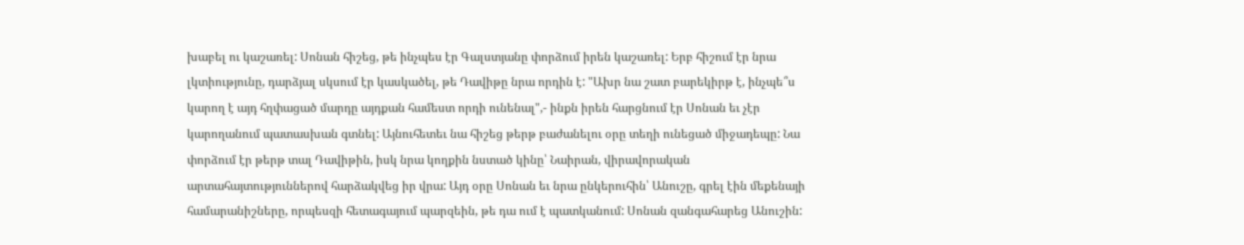խաբել ու կաշառել: Սոնան հիշեց, թե ինչպես էր Գալստյանը փորձում իրեն կաշառել: Երբ հիշում էր նրա լկտիությունը, դարձյալ սկսում էր կասկածել, թե Դավիթը նրա որդին է: "Ախր նա շատ բարեկիրթ է, ինչպե՞ս կարող է այդ հղփացած մարդը այդքան համեստ որդի ունենալ",- ինքն իրեն հարցնում էր Սոնան եւ չէր կարողանում պատասխան գտնել: Այնուհետեւ նա հիշեց թերթ բաժանելու օրը տեղի ունեցած միջադեպը: Նա փորձում էր թերթ տալ Դավիթին, իսկ նրա կողքին նստած կինը՝ Նաիրան, վիրավորական արտահայտություններով հարձակվեց իր վրա: Այդ օրը Սոնան եւ նրա ընկերուհին՝ Անուշը, գրել էին մեքենայի համարանիշները, որպեսզի հետագայում պարզեին, թե դա ում է պատկանում: Սոնան զանգահարեց Անուշին: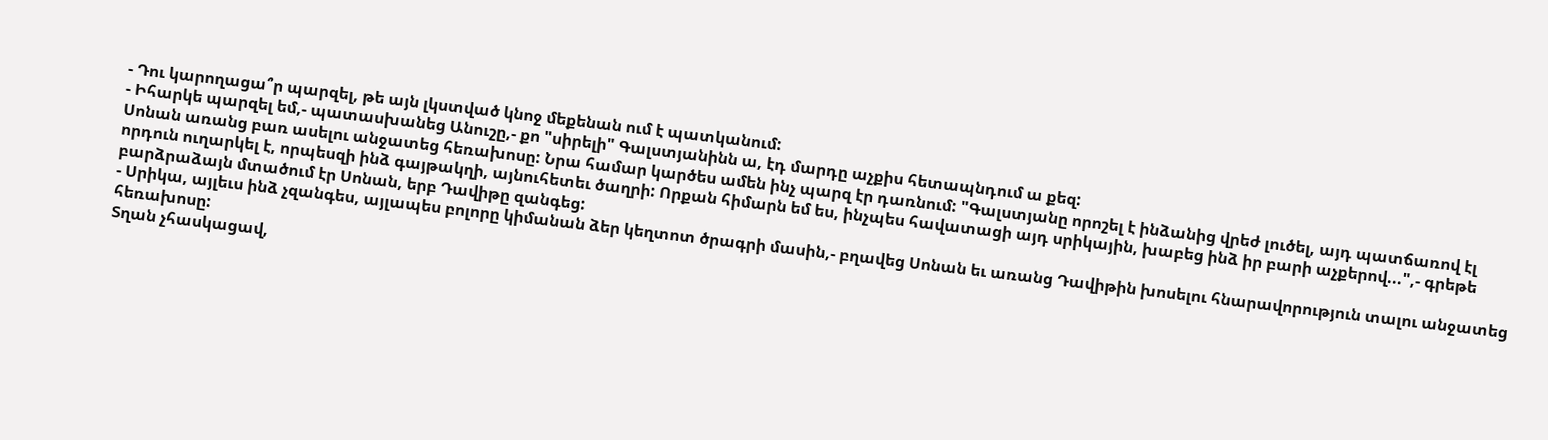- Դու կարողացա՞ր պարզել, թե այն լկստված կնոջ մեքենան ում է պատկանում:
- Իհարկե պարզել եմ,- պատասխանեց Անուշը,- քո "սիրելի" Գալստյանինն ա, էդ մարդը աչքիս հետապնդում ա քեզ:
Սոնան առանց բառ ասելու անջատեց հեռախոսը: Նրա համար կարծես ամեն ինչ պարզ էր դառնում: "Գալստյանը որոշել է ինձանից վրեժ լուծել, այդ պատճառով էլ որդուն ուղարկել է, որպեսզի ինձ գայթակղի, այնուհետեւ ծաղրի: Որքան հիմարն եմ ես, ինչպես հավատացի այդ սրիկային, խաբեց ինձ իր բարի աչքերով...",- գրեթե բարձրաձայն մտածում էր Սոնան, երբ Դավիթը զանգեց:
- Սրիկա, այլեւս ինձ չզանգես, այլապես բոլորը կիմանան ձեր կեղտոտ ծրագրի մասին,- բղավեց Սոնան եւ առանց Դավիթին խոսելու հնարավորություն տալու անջատեց հեռախոսը:
Տղան չհասկացավ,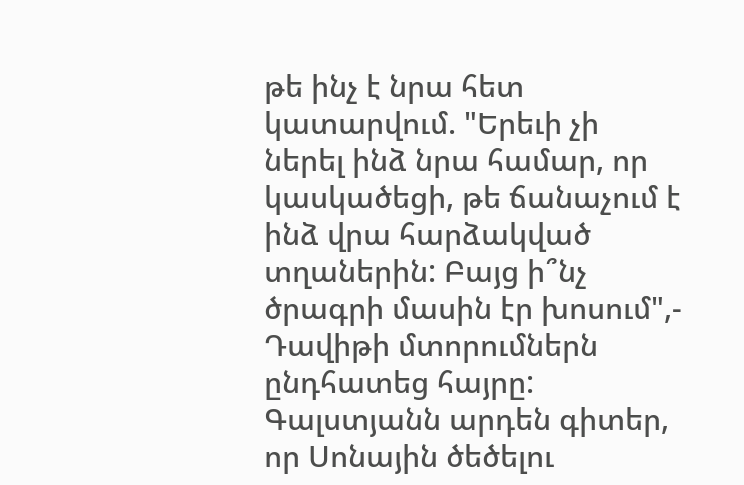թե ինչ է նրա հետ կատարվում. "Երեւի չի ներել ինձ նրա համար, որ կասկածեցի, թե ճանաչում է ինձ վրա հարձակված տղաներին: Բայց ի՞նչ ծրագրի մասին էր խոսում",- Դավիթի մտորումներն ընդհատեց հայրը: Գալստյանն արդեն գիտեր, որ Սոնային ծեծելու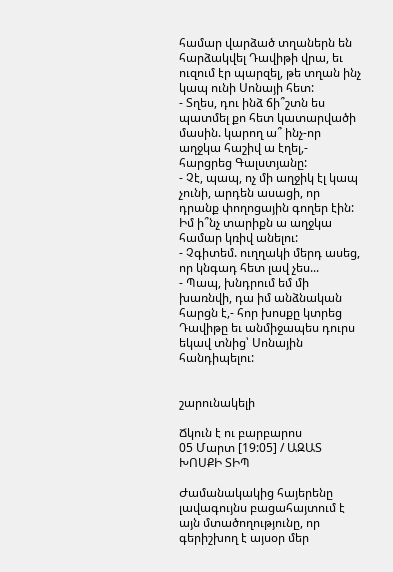համար վարձած տղաներն են հարձակվել Դավիթի վրա, եւ ուզում էր պարզել, թե տղան ինչ կապ ունի Սոնայի հետ:
- Տղես, դու ինձ ճի՞շտն ես պատմել քո հետ կատարվածի մասին. կարող ա՞ ինչ-որ աղջկա հաշիվ ա էղել,- հարցրեց Գալստյանը:
- Չէ, պապ, ոչ մի աղջիկ էլ կապ չունի, արդեն ասացի, որ դրանք փողոցային գողեր էին: Իմ ի՞նչ տարիքն ա աղջկա համար կռիվ անելու:
- Չգիտեմ. ուղղակի մերդ ասեց, որ կնգադ հետ լավ չես...
- Պապ, խնդրում եմ մի խառնվի, դա իմ անձնական հարցն է,- հոր խոսքը կտրեց Դավիթը եւ անմիջապես դուրս եկավ տնից՝ Սոնային հանդիպելու:


շարունակելի

Ճկուն է ու բարբարոս
05 Մարտ [19:05] / ԱԶԱՏ ԽՈՍՔԻ ՏԻՊ

Ժամանակակից հայերենը լավագույնս բացահայտում է այն մտածողությունը, որ գերիշխող է այսօր մեր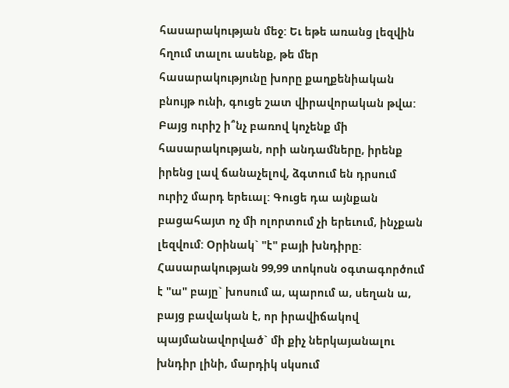հասարակության մեջ: Եւ եթե առանց լեզվին հղում տալու ասենք, թե մեր հասարակությունը խորը քաղքենիական բնույթ ունի, գուցե շատ վիրավորական թվա: Բայց ուրիշ ի՞նչ բառով կոչենք մի հասարակության, որի անդամները, իրենք իրենց լավ ճանաչելով, ձգտում են դրսում ուրիշ մարդ երեւալ: Գուցե դա այնքան բացահայտ ոչ մի ոլորտում չի երեւում, ինչքան լեզվում: Օրինակ` "է" բայի խնդիրը: Հասարակության 99,99 տոկոսն օգտագործում է "ա" բայը` խոսում ա, պարում ա, սեղան ա, բայց բավական է, որ իրավիճակով պայմանավորված` մի քիչ ներկայանալու խնդիր լինի, մարդիկ սկսում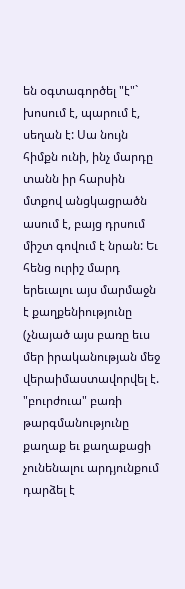են օգտագործել "է"` խոսում է, պարում է, սեղան է: Սա նույն հիմքն ունի, ինչ մարդը տանն իր հարսին մտքով անցկացրածն ասում է, բայց դրսում միշտ գովում է նրան: Եւ հենց ուրիշ մարդ երեւալու այս մարմաջն է քաղքենիությունը (չնայած այս բառը եւս մեր իրականության մեջ վերաիմաստավորվել է. "բուրժուա" բառի թարգմանությունը քաղաք եւ քաղաքացի չունենալու արդյունքում դարձել է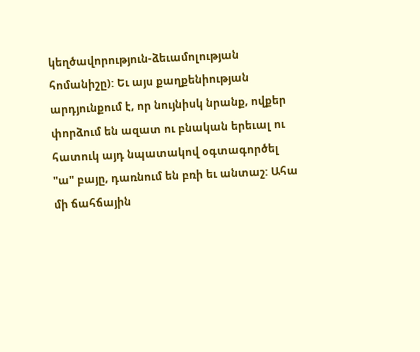կեղծավորություն-ձեւամոլության հոմանիշը): Եւ այս քաղքենիության արդյունքում է, որ նույնիսկ նրանք, ովքեր փորձում են ազատ ու բնական երեւալ ու հատուկ այդ նպատակով օգտագործել "ա" բայը, դառնում են բռի եւ անտաշ: Ահա մի ճահճային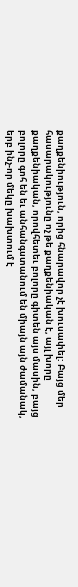քաղքենիություն, որից հնարավոր չէ խուսափել: Բայց մեր հասարակությունը ոչ թե քաղքենիական է, այլ խորը քաղքենիական, որովհետեւ բոլորը գիտեն այս մասին, բայց բոլորը գոհ են եւ անհանգստանում են միայն այն ժամանակ, երբ ինչ-որ մեկը խախտում է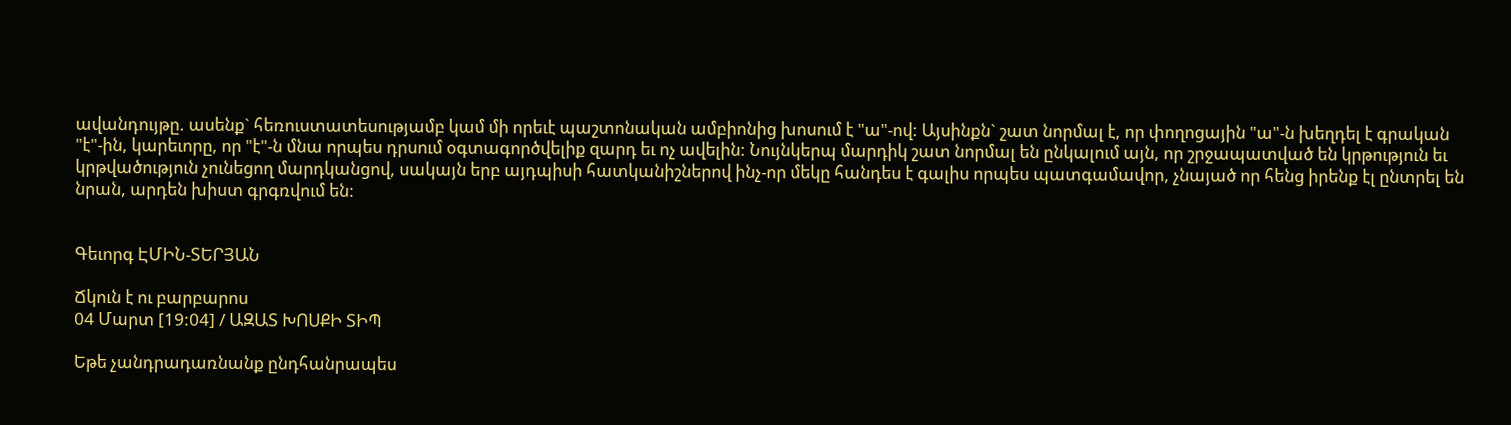ավանդույթը. ասենք` հեռուստատեսությամբ կամ մի որեւէ պաշտոնական ամբիոնից խոսում է "ա"-ով: Այսինքն` շատ նորմալ է, որ փողոցային "ա"-ն խեղդել է գրական "է"-ին, կարեւորը, որ "է"-ն մնա որպես դրսում օգտագործվելիք զարդ եւ ոչ ավելին: Նույնկերպ մարդիկ շատ նորմալ են ընկալում այն, որ շրջապատված են կրթություն եւ կրթվածություն չունեցող մարդկանցով, սակայն երբ այդպիսի հատկանիշներով ինչ-որ մեկը հանդես է գալիս որպես պատգամավոր, չնայած որ հենց իրենք էլ ընտրել են նրան, արդեն խիստ գրգռվում են:


Գեւորգ ԷՄԻՆ-ՏԵՐՅԱՆ

Ճկուն է ու բարբարոս
04 Մարտ [19:04] / ԱԶԱՏ ԽՈՍՔԻ ՏԻՊ

Եթե չանդրադառնանք ընդհանրապես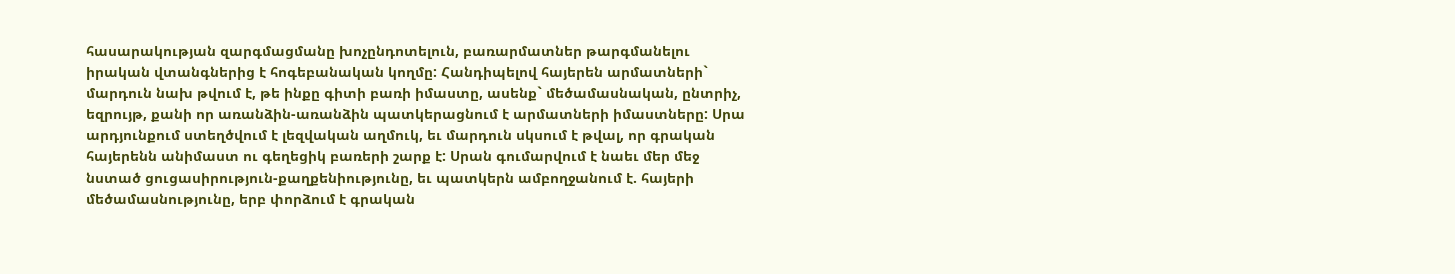հասարակության զարգմացմանը խոչընդոտելուն, բառարմատներ թարգմանելու իրական վտանգներից է հոգեբանական կողմը: Հանդիպելով հայերեն արմատների` մարդուն նախ թվում է, թե ինքը գիտի բառի իմաստը, ասենք` մեծամասնական, ընտրիչ, եզրույթ, քանի որ առանձին-առանձին պատկերացնում է արմատների իմաստները: Սրա արդյունքում ստեղծվում է լեզվական աղմուկ, եւ մարդուն սկսում է թվալ, որ գրական հայերենն անիմաստ ու գեղեցիկ բառերի շարք է: Սրան գումարվում է նաեւ մեր մեջ նստած ցուցասիրություն-քաղքենիությունը, եւ պատկերն ամբողջանում է. հայերի մեծամասնությունը, երբ փորձում է գրական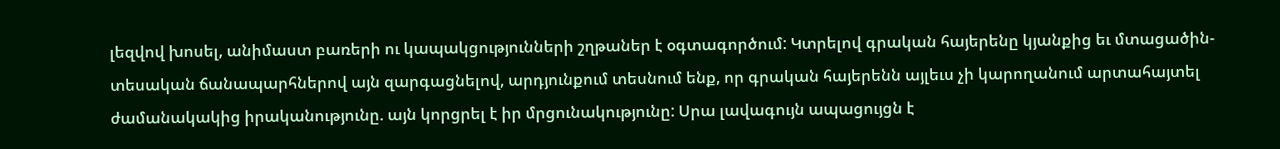լեզվով խոսել, անիմաստ բառերի ու կապակցությունների շղթաներ է օգտագործում: Կտրելով գրական հայերենը կյանքից եւ մտացածին-տեսական ճանապարհներով այն զարգացնելով, արդյունքում տեսնում ենք, որ գրական հայերենն այլեւս չի կարողանում արտահայտել ժամանակակից իրականությունը. այն կորցրել է իր մրցունակությունը: Սրա լավագույն ապացույցն է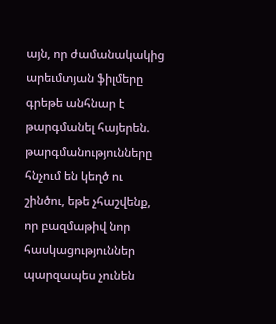այն, որ ժամանակակից արեւմտյան ֆիլմերը գրեթե անհնար է թարգմանել հայերեն. թարգմանությունները հնչում են կեղծ ու շինծու, եթե չհաշվենք, որ բազմաթիվ նոր հասկացություններ պարզապես չունեն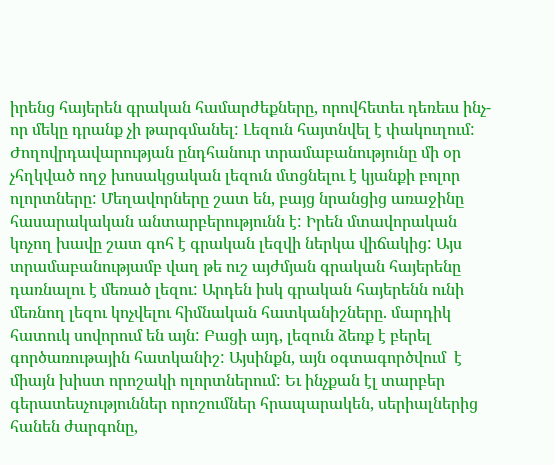իրենց հայերեն գրական համարժեքները, որովհետեւ դեռեւս ինչ-որ մեկը դրանք չի թարգմանել: Լեզուն հայտնվել է փակուղում: Ժողովրդավարության ընդհանուր տրամաբանությունը մի օր չհղկված ողջ խոսակցական լեզուն մտցնելու է կյանքի բոլոր ոլորտները: Մեղավորները շատ են, բայց նրանցից առաջինը հասարակական անտարբերությունն է: Իրեն մտավորական կոչող խավը շատ գոհ է գրական լեզվի ներկա վիճակից: Այս տրամաբանությամբ վաղ թե ուշ այժմյան գրական հայերենը դառնալու է մեռած լեզու: Արդեն իսկ գրական հայերենն ունի մեռնող լեզու կոչվելու հիմնական հատկանիշները. մարդիկ հատուկ սովորում են այն: Բացի այդ, լեզուն ձեռք է բերել գործառութային հատկանիշ: Այսինքն, այն օգտագործվում  է միայն խիստ որոշակի ոլորտներում: Եւ ինչքան էլ տարբեր գերատեսչություններ որոշումներ հրապարակեն, սերիալներից հանեն ժարգոնը,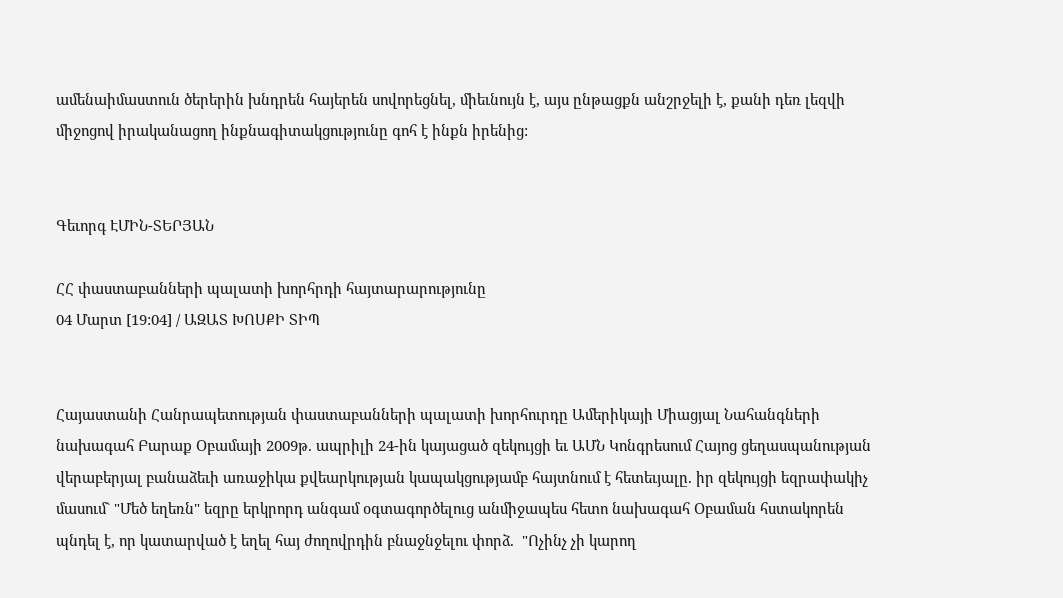ամենաիմաստուն ծերերին խնդրեն հայերեն սովորեցնել, միեւնույն է, այս ընթացքն անշրջելի է, քանի դեռ լեզվի միջոցով իրականացող ինքնագիտակցությունը գոհ է ինքն իրենից:


Գեւորգ ԷՄԻՆ-ՏԵՐՅԱՆ

ՀՀ փաստաբանների պալատի խորհրդի հայտարարությունը
04 Մարտ [19:04] / ԱԶԱՏ ԽՈՍՔԻ ՏԻՊ


Հայաստանի Հանրապետության փաստաբանների պալատի խորհուրդը Ամերիկայի Միացյալ Նահանգների նախագահ Բարաք Օբամայի 2009թ. ապրիլի 24-ին կայացած զեկույցի եւ ԱՄՆ Կոնգրեսում Հայոց ցեղասպանության վերաբերյալ բանաձեւի առաջիկա քվեարկության կապակցությամբ հայտնում է հետեւյալը. իր զեկույցի եզրափակիչ մասում` "Մեծ եղեռն" եզրը երկրորդ անգամ օգտագործելուց անմիջապես հետո նախագահ Օբաման հստակորեն պնդել է, որ կատարված է եղել հայ ժողովրդին բնաջնջելու փորձ.  "Ոչինչ չի կարող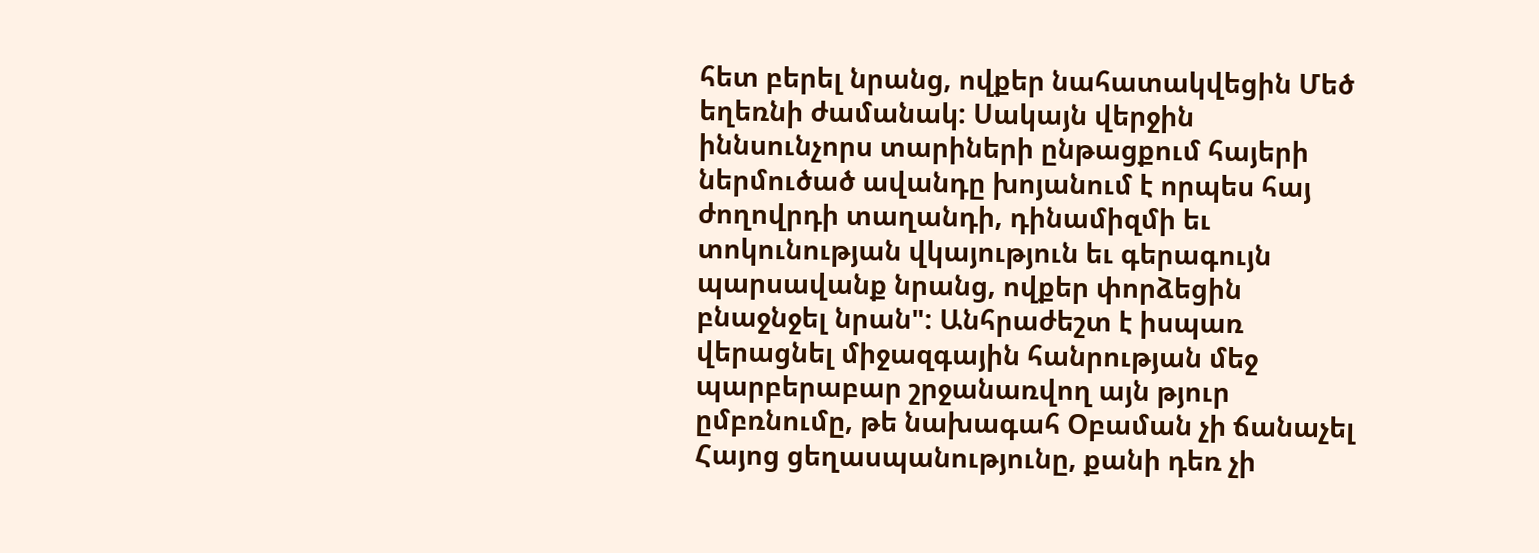հետ բերել նրանց, ովքեր նահատակվեցին Մեծ եղեռնի ժամանակ: Սակայն վերջին իննսունչորս տարիների ընթացքում հայերի ներմուծած ավանդը խոյանում է որպես հայ ժողովրդի տաղանդի, դինամիզմի եւ տոկունության վկայություն եւ գերագույն պարսավանք նրանց, ովքեր փորձեցին բնաջնջել նրան": Անհրաժեշտ է իսպառ վերացնել միջազգային հանրության մեջ պարբերաբար շրջանառվող այն թյուր ըմբռնումը, թե նախագահ Օբաման չի ճանաչել Հայոց ցեղասպանությունը, քանի դեռ չի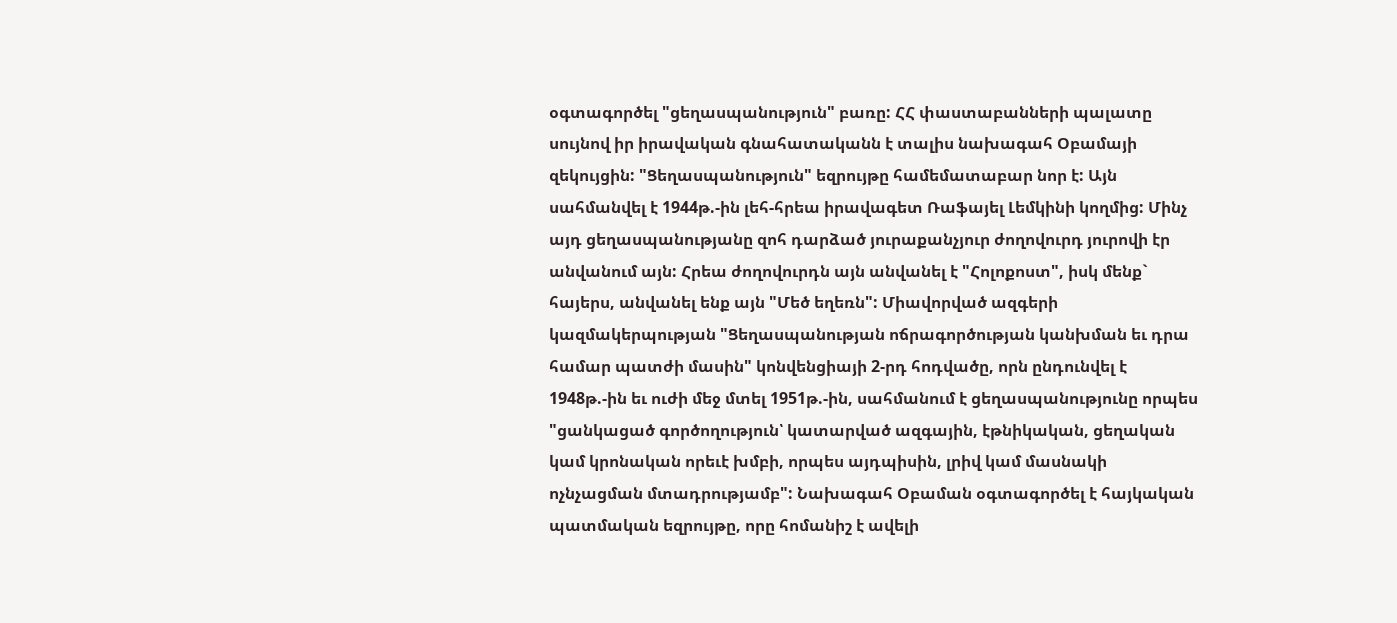օգտագործել "ցեղասպանություն" բառը: ՀՀ փաստաբանների պալատը սույնով իր իրավական գնահատականն է տալիս նախագահ Օբամայի զեկույցին: "Ցեղասպանություն" եզրույթը համեմատաբար նոր է: Այն սահմանվել է 1944թ.-ին լեհ-հրեա իրավագետ Ռաֆայել Լեմկինի կողմից: Մինչ այդ ցեղասպանությանը զոհ դարձած յուրաքանչյուր ժողովուրդ յուրովի էր անվանում այն: Հրեա ժողովուրդն այն անվանել է "Հոլոքոստ", իսկ մենք` հայերս, անվանել ենք այն "Մեծ եղեռն": Միավորված ազգերի կազմակերպության "Ցեղասպանության ոճրագործության կանխման եւ դրա համար պատժի մասին" կոնվենցիայի 2-րդ հոդվածը, որն ընդունվել է 1948թ.-ին եւ ուժի մեջ մտել 1951թ.-ին, սահմանում է ցեղասպանությունը որպես "ցանկացած գործողություն՝ կատարված ազգային, էթնիկական, ցեղական կամ կրոնական որեւէ խմբի, որպես այդպիսին, լրիվ կամ մասնակի ոչնչացման մտադրությամբ": Նախագահ Օբաման օգտագործել է հայկական պատմական եզրույթը, որը հոմանիշ է ավելի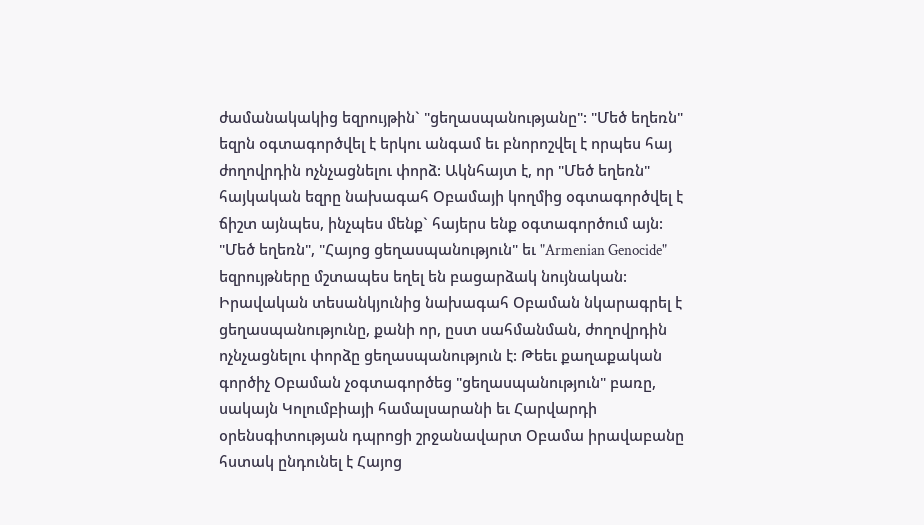ժամանակակից եզրույթին` "ցեղասպանությանը": "Մեծ եղեռն" եզրն օգտագործվել է երկու անգամ եւ բնորոշվել է որպես հայ ժողովրդին ոչնչացնելու փորձ: Ակնհայտ է, որ "Մեծ եղեռն" հայկական եզրը նախագահ Օբամայի կողմից օգտագործվել է ճիշտ այնպես, ինչպես մենք` հայերս ենք օգտագործում այն: "Մեծ եղեռն", "Հայոց ցեղասպանություն" եւ "Armenian Genocide" եզրույթները մշտապես եղել են բացարձակ նույնական: Իրավական տեսանկյունից նախագահ Օբաման նկարագրել է ցեղասպանությունը, քանի որ, ըստ սահմանման, ժողովրդին ոչնչացնելու փորձը ցեղասպանություն է: Թեեւ քաղաքական գործիչ Օբաման չօգտագործեց "ցեղասպանություն" բառը, սակայն Կոլումբիայի համալսարանի եւ Հարվարդի օրենսգիտության դպրոցի շրջանավարտ Օբամա իրավաբանը հստակ ընդունել է Հայոց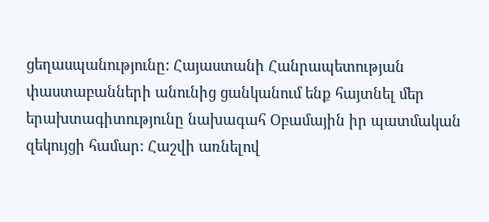ցեղասպանությունը: Հայաստանի Հանրապետության փաստաբանների անունից ցանկանում ենք հայտնել մեր երախտագիտությունը նախագահ Օբամային իր պատմական զեկույցի համար: Հաշվի առնելով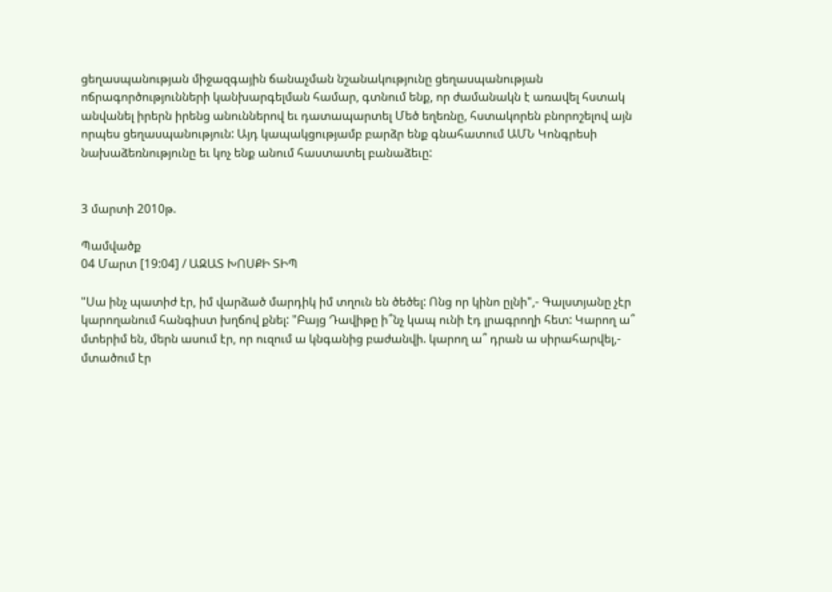ցեղասպանության միջազգային ճանաչման նշանակությունը ցեղասպանության ոճրագործությունների կանխարգելման համար, գտնում ենք, որ ժամանակն է առավել հստակ անվանել իրերն իրենց անուններով եւ դատապարտել Մեծ եղեռնը, հստակորեն բնորոշելով այն որպես ցեղասպանություն: Այդ կապակցությամբ բարձր ենք գնահատում ԱՄՆ Կոնգրեսի նախաձեռնությունը եւ կոչ ենք անում հաստատել բանաձեւը:


3 մարտի 2010թ.

Պամվածք
04 Մարտ [19:04] / ԱԶԱՏ ԽՈՍՔԻ ՏԻՊ

"Սա ինչ պատիժ էր, իմ վարձած մարդիկ իմ տղուն են ծեծել: Ոնց որ կինո ըլնի",- Գալստյանը չէր կարողանում հանգիստ խղճով քնել: "Բայց Դավիթը ի՞նչ կապ ունի էդ լրագրողի հետ: Կարող ա՞ մտերիմ են, մերն ասում էր, որ ուզում ա կնգանից բաժանվի. կարող ա՞ դրան ա սիրահարվել,- մտածում էր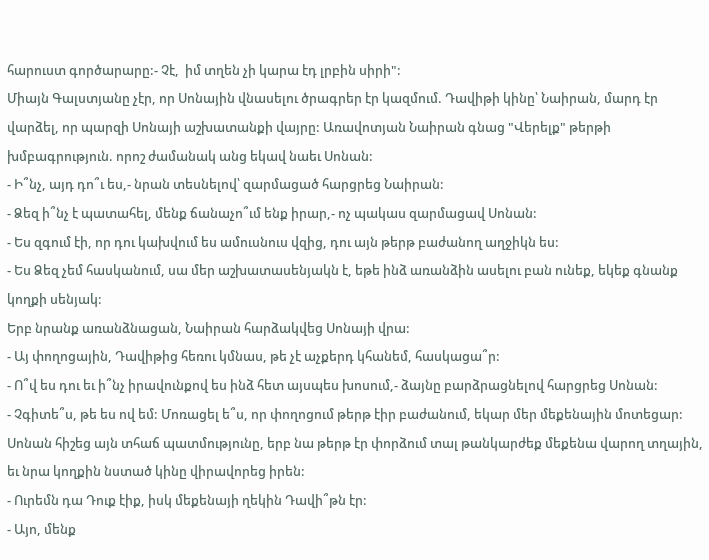հարուստ գործարարը:- Չէ,  իմ տղեն չի կարա էդ լրբին սիրի":
Միայն Գալստյանը չէր, որ Սոնային վնասելու ծրագրեր էր կազմում. Դավիթի կինը՝ Նաիրան, մարդ էր վարձել, որ պարզի Սոնայի աշխատանքի վայրը: Առավոտյան Նաիրան գնաց "Վերելք" թերթի խմբագրություն. որոշ ժամանակ անց եկավ նաեւ Սոնան:
- Ի՞նչ, այդ դո՞ւ ես,- նրան տեսնելով՝ զարմացած հարցրեց Նաիրան:
- Ձեզ ի՞նչ է պատահել, մենք ճանաչո՞ւմ ենք իրար,- ոչ պակաս զարմացավ Սոնան:
- Ես զգում էի, որ դու կախվում ես ամուսնուս վզից, դու այն թերթ բաժանող աղջիկն ես:
- Ես Ձեզ չեմ հասկանում, սա մեր աշխատասենյակն է, եթե ինձ առանձին ասելու բան ունեք, եկեք գնանք կողքի սենյակ:
Երբ նրանք առանձնացան, Նաիրան հարձակվեց Սոնայի վրա:
- Այ փողոցային, Դավիթից հեռու կմնաս, թե չէ աչքերդ կհանեմ, հասկացա՞ր:
- Ո՞վ ես դու եւ ի՞նչ իրավունքով ես ինձ հետ այսպես խոսում,- ձայնը բարձրացնելով հարցրեց Սոնան:
- Չգիտե՞ս, թե ես ով եմ: Մոռացել ե՞ս, որ փողոցում թերթ էիր բաժանում, եկար մեր մեքենային մոտեցար:
Սոնան հիշեց այն տհաճ պատմությունը, երբ նա թերթ էր փորձում տալ թանկարժեք մեքենա վարող տղային, եւ նրա կողքին նստած կինը վիրավորեց իրեն:
- Ուրեմն դա Դուք էիք, իսկ մեքենայի ղեկին Դավի՞թն էր:
- Այո, մենք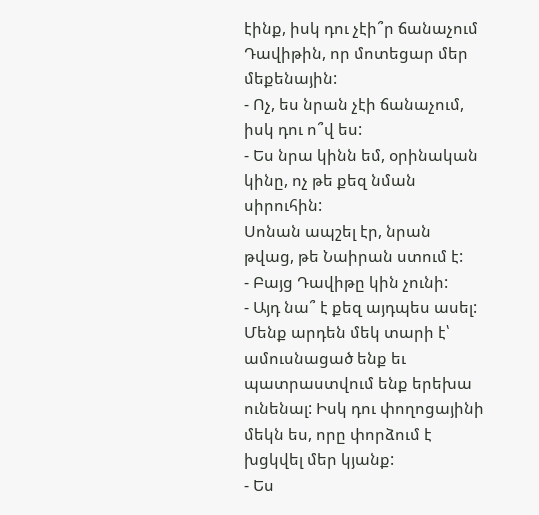էինք, իսկ դու չէի՞ր ճանաչում Դավիթին, որ մոտեցար մեր մեքենային:
- Ոչ, ես նրան չէի ճանաչում, իսկ դու ո՞վ ես:
- Ես նրա կինն եմ, օրինական կինը, ոչ թե քեզ նման սիրուհին:
Սոնան ապշել էր, նրան թվաց, թե Նաիրան ստում է:
- Բայց Դավիթը կին չունի:
- Այդ նա՞ է քեզ այդպես ասել: Մենք արդեն մեկ տարի է՝ ամուսնացած ենք եւ պատրաստվում ենք երեխա ունենալ: Իսկ դու փողոցայինի մեկն ես, որը փորձում է խցկվել մեր կյանք:
- Ես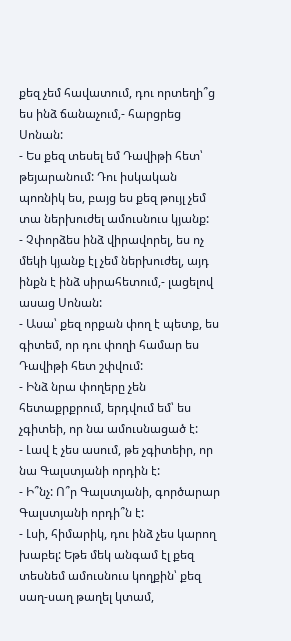քեզ չեմ հավատում, դու որտեղի՞ց ես ինձ ճանաչում,- հարցրեց Սոնան:
- Ես քեզ տեսել եմ Դավիթի հետ՝ թեյարանում: Դու իսկական պոռնիկ ես, բայց ես քեզ թույլ չեմ տա ներխուժել ամուսնուս կյանք:
- Չփորձես ինձ վիրավորել, ես ոչ մեկի կյանք էլ չեմ ներխուժել, այդ ինքն է ինձ սիրահետում,- լացելով ասաց Սոնան:
- Ասա՝ քեզ որքան փող է պետք, ես գիտեմ, որ դու փողի համար ես Դավիթի հետ շփվում:
- Ինձ նրա փողերը չեն հետաքրքրում, երդվում եմ՝ ես չգիտեի, որ նա ամուսնացած է:
- Լավ է չես ասում, թե չգիտեիր, որ նա Գալստյանի որդին է:
- Ի՞նչ: Ո՞ր Գալստյանի, գործարար Գալստյանի որդի՞ն է:
- Լսի, հիմարիկ, դու ինձ չես կարող խաբել: Եթե մեկ անգամ էլ քեզ տեսնեմ ամուսնուս կողքին՝ քեզ սաղ-սաղ թաղել կտամ,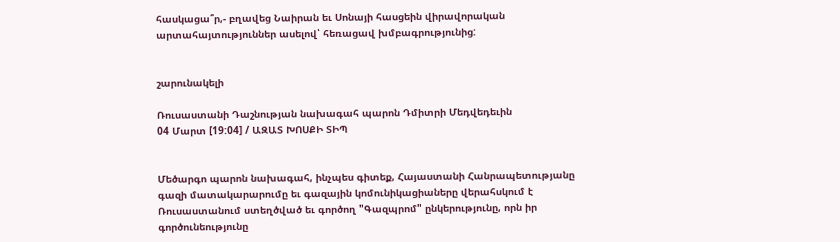հասկացա՞ր,- բղավեց Նաիրան եւ Սոնայի հասցեին վիրավորական արտահայտություններ ասելով՝ հեռացավ խմբագրությունից:


շարունակելի

Ռուսաստանի Դաշնության նախագահ պարոն Դմիտրի Մեդվեդեւին
04 Մարտ [19:04] / ԱԶԱՏ ԽՈՍՔԻ ՏԻՊ


Մեծարգո պարոն նախագահ, ինչպես գիտեք, Հայաստանի Հանրապետությանը գազի մատակարարումը եւ գազային կոմունիկացիաները վերահսկում է Ռուսաստանում ստեղծված եւ գործող "Գազպրոմ" ընկերությունը, որն իր գործունեությունը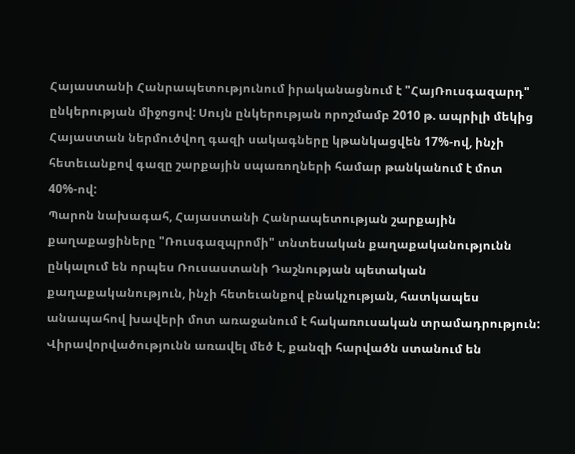Հայաստանի Հանրապետությունում իրականացնում է "ՀայՌուսգազարդ" ընկերության միջոցով: Սույն ընկերության որոշմամբ 2010 թ. ապրիլի մեկից Հայաստան ներմուծվող գազի սակագները կթանկացվեն 17%-ով, ինչի հետեւանքով գազը շարքային սպառողների համար թանկանում է մոտ 40%-ով:
Պարոն նախագահ, Հայաստանի Հանրապետության շարքային քաղաքացիները "Ռուսգազպրոմի" տնտեսական քաղաքականությունն ընկալում են որպես Ռուսաստանի Դաշնության պետական քաղաքականություն, ինչի հետեւանքով բնակչության, հատկապես անապահով խավերի մոտ առաջանում է հակառուսական տրամադրություն: Վիրավորվածությունն առավել մեծ է, քանզի հարվածն ստանում են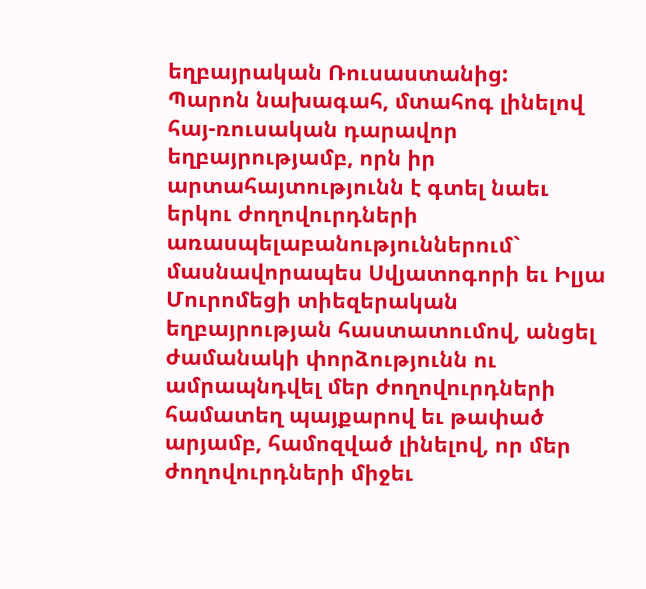եղբայրական Ռուսաստանից:
Պարոն նախագահ, մտահոգ լինելով հայ-ռուսական դարավոր եղբայրությամբ, որն իր արտահայտությունն է գտել նաեւ երկու ժողովուրդների առասպելաբանություններում` մասնավորապես Սվյատոգորի եւ Իլյա Մուրոմեցի տիեզերական եղբայրության հաստատումով, անցել ժամանակի փորձությունն ու ամրապնդվել մեր ժողովուրդների համատեղ պայքարով եւ թափած արյամբ, համոզված լինելով, որ մեր ժողովուրդների միջեւ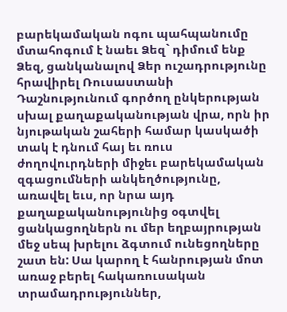բարեկամական ոգու պահպանումը մտահոգում է նաեւ Ձեզ` դիմում ենք Ձեզ, ցանկանալով Ձեր ուշադրությունը հրավիրել Ռուսաստանի Դաշնությունում գործող ընկերության սխալ քաղաքականության վրա, որն իր նյութական շահերի համար կասկածի տակ է դնում հայ եւ ռուս ժողովուրդների միջեւ բարեկամական զգացումների անկեղծությունը, առավել եւս, որ նրա այդ քաղաքականությունից օգտվել ցանկացողներն ու մեր եղբայրության մեջ սեպ խրելու ձգտում ունեցողները շատ են: Սա կարող է հանրության մոտ առաջ բերել հակառուսական տրամադրություններ,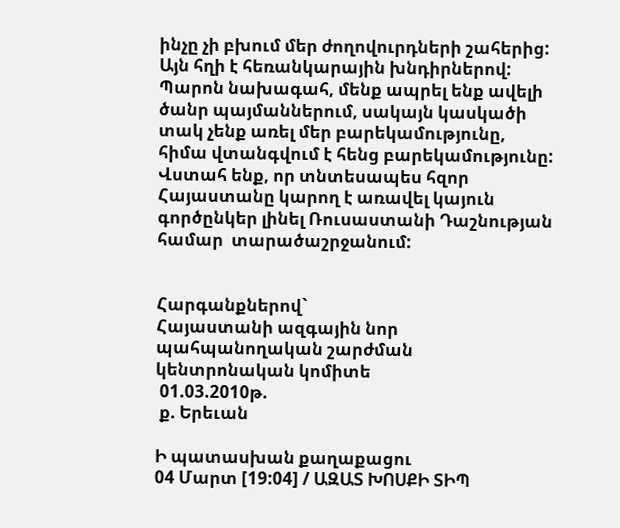ինչը չի բխում մեր ժողովուրդների շահերից: Այն հղի է հեռանկարային խնդիրներով: Պարոն նախագահ, մենք ապրել ենք ավելի ծանր պայմաններում, սակայն կասկածի տակ չենք առել մեր բարեկամությունը, հիմա վտանգվում է հենց բարեկամությունը: Վստահ ենք, որ տնտեսապես հզոր Հայաստանը կարող է առավել կայուն գործընկեր լինել Ռուսաստանի Դաշնության համար  տարածաշրջանում:


Հարգանքներով`
Հայաստանի ազգային նոր
պահպանողական շարժման
կենտրոնական կոմիտե
 01.03.2010թ.
 ք. Երեւան

Ի պատասխան քաղաքացու
04 Մարտ [19:04] / ԱԶԱՏ ԽՈՍՔԻ ՏԻՊ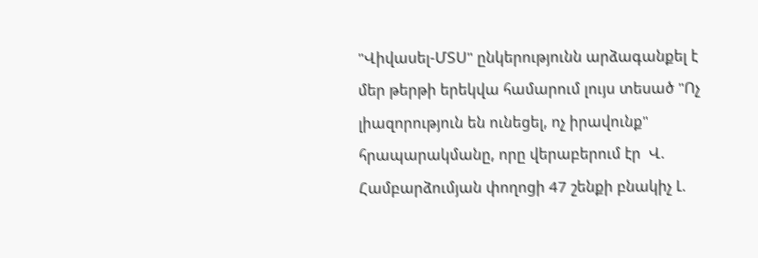"Վիվասել-ՄՏՍ" ընկերությունն արձագանքել է  մեր թերթի երեկվա համարում լույս տեսած "Ոչ լիազորություն են ունեցել, ոչ իրավունք" հրապարակմանը, որը վերաբերում էր  Վ. Համբարձումյան փողոցի 47 շենքի բնակիչ Լ.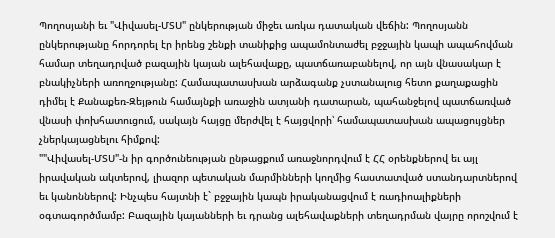Պողոսյանի եւ "Վիվասել-ՄՏՍ" ընկերության միջեւ առկա դատական վեճին: Պողոսյանն ընկերությանը հորդորել էր իրենց շենքի տանիքից ապամոնտաժել բջջային կապի ապահովման համար տեղադրված բազային կայան ալեհավաքը, պատճառաբանելով, որ այն վնասակար է բնակիչների առողջությանը: Համապատասխան արձագանք չստանալուց հետո քաղաքացին դիմել է Քանաքեռ-Զեյթուն համայնքի առաջին ատյանի դատարան, պահանջելով պատճառված վնասի փոխհատուցում, սակայն հայցը մերժվել է հայցվորի՝ համապատասխան ապացույցներ չներկայացնելու հիմքով:
""Վիվասել-ՄՏՍ"-ն իր գործունեության ընթացքում առաջնորդվում է ՀՀ օրենքներով եւ այլ իրավական ակտերով, լիազոր պետական մարմինների կողմից հաստատված ստանդարտներով եւ կանոններով: Ինչպես հայտնի է` բջջային կապն իրականացվում է ռադիոալիքների օգտագործմամբ: Բազային կայանների եւ դրանց ալեհավաքների տեղադրման վայրը որոշվում է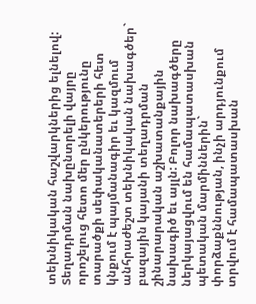տեխնիկական հաշվարկներից ելնելով: Տեղադրման նախընտրելի վայրը որոշելուց հետո մեր ընկերությունը տարածքի սեփականատերերի հետ կնքում է պայմանագիր եւ կազմում  անհրաժեշտ տեխնիկական նախագծեր` բազային կայանի տեղադրման շինարարական աշխատանքային նախագիծ եւ այլն: Բոլոր նախագծերը ներկայացվում են համապատասխան պետական մարմիններին` փորձաքննության, ինչի արդյունքում տրվում է համապատասխան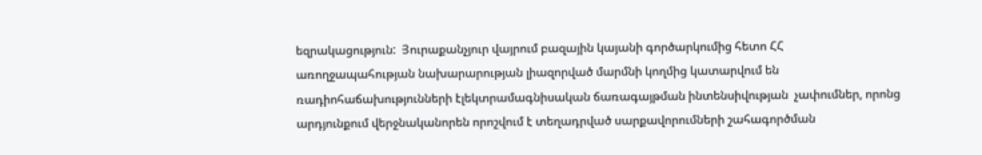եզրակացություն:  Յուրաքանչյուր վայրում բազային կայանի գործարկումից հետո ՀՀ առողջապահության նախարարության լիազորված մարմնի կողմից կատարվում են ռադիոհաճախությունների էլեկտրամագնիսական ճառագայթման ինտենսիվության  չափումներ, որոնց արդյունքում վերջնականորեն որոշվում է տեղադրված սարքավորումների շահագործման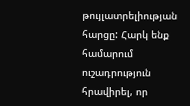թույլատրելիության հարցը: Հարկ ենք համարում ուշադրություն հրավիրել, որ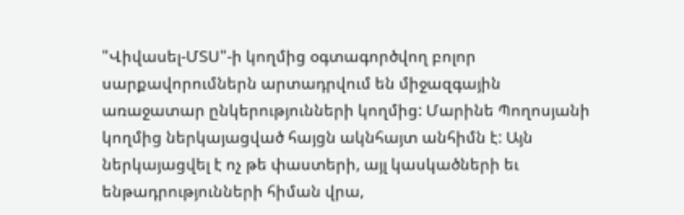"Վիվասել-ՄՏՍ"-ի կողմից օգտագործվող բոլոր սարքավորումներն արտադրվում են միջազգային առաջատար ընկերությունների կողմից: Մարինե Պողոսյանի կողմից ներկայացված հայցն ակնհայտ անհիմն է: Այն ներկայացվել է ոչ թե փաստերի, այլ կասկածների եւ ենթադրությունների հիման վրա,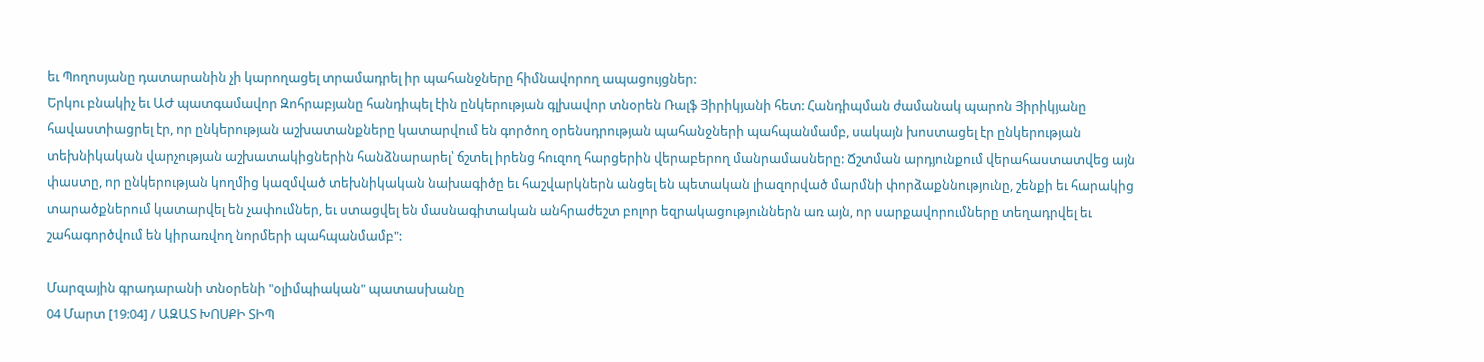եւ Պողոսյանը դատարանին չի կարողացել տրամադրել իր պահանջները հիմնավորող ապացույցներ:
Երկու բնակիչ եւ ԱԺ պատգամավոր Զոհրաբյանը հանդիպել էին ընկերության գլխավոր տնօրեն Ռալֆ Յիրիկյանի հետ: Հանդիպման ժամանակ պարոն Յիրիկյանը հավաստիացրել էր, որ ընկերության աշխատանքները կատարվում են գործող օրենսդրության պահանջների պահպանմամբ, սակայն խոստացել էր ընկերության տեխնիկական վարչության աշխատակիցներին հանձնարարել՝ ճշտել իրենց հուզող հարցերին վերաբերող մանրամասները: Ճշտման արդյունքում վերահաստատվեց այն փաստը, որ ընկերության կողմից կազմված տեխնիկական նախագիծը եւ հաշվարկներն անցել են պետական լիազորված մարմնի փորձաքննությունը, շենքի եւ հարակից տարածքներում կատարվել են չափումներ, եւ ստացվել են մասնագիտական անհրաժեշտ բոլոր եզրակացություններն առ այն, որ սարքավորումները տեղադրվել եւ շահագործվում են կիրառվող նորմերի պահպանմամբ":

Մարզային գրադարանի տնօրենի "օլիմպիական" պատասխանը
04 Մարտ [19:04] / ԱԶԱՏ ԽՈՍՔԻ ՏԻՊ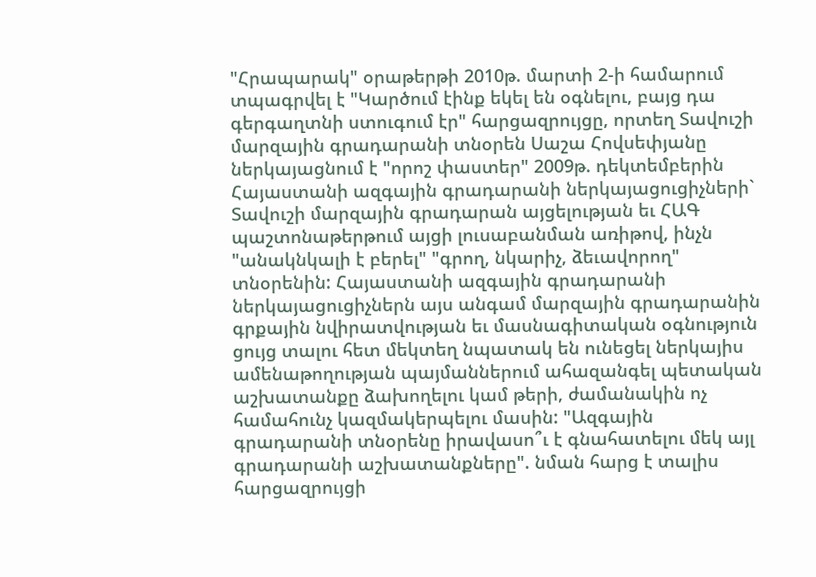"Հրապարակ" օրաթերթի 2010թ. մարտի 2-ի համարում տպագրվել է "Կարծում էինք եկել են օգնելու, բայց դա գերգաղտնի ստուգում էր" հարցազրույցը, որտեղ Տավուշի մարզային գրադարանի տնօրեն Սաշա Հովսեփյանը ներկայացնում է "որոշ փաստեր" 2009թ. դեկտեմբերին Հայաստանի ազգային գրադարանի ներկայացուցիչների` Տավուշի մարզային գրադարան այցելության եւ ՀԱԳ պաշտոնաթերթում այցի լուսաբանման առիթով, ինչն "անակնկալի է բերել" "գրող, նկարիչ, ձեւավորող" տնօրենին: Հայաստանի ազգային գրադարանի ներկայացուցիչներն այս անգամ մարզային գրադարանին գրքային նվիրատվության եւ մասնագիտական օգնություն ցույց տալու հետ մեկտեղ նպատակ են ունեցել ներկայիս ամենաթողության պայմաններում ահազանգել պետական աշխատանքը ձախողելու կամ թերի, ժամանակին ոչ համահունչ կազմակերպելու մասին: "Ազգային գրադարանի տնօրենը իրավասո՞ւ է գնահատելու մեկ այլ գրադարանի աշխատանքները". նման հարց է տալիս հարցազրույցի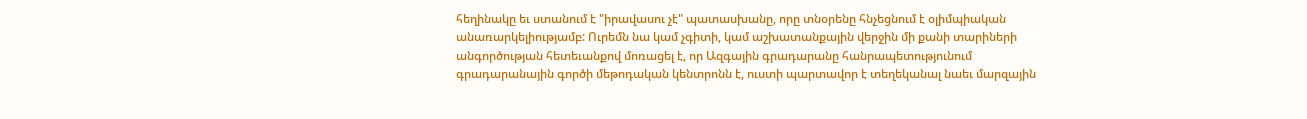հեղինակը եւ ստանում է "իրավասու չէ" պատասխանը, որը տնօրենը հնչեցնում է օլիմպիական անառարկելիությամբ: Ուրեմն նա կամ չգիտի, կամ աշխատանքային վերջին մի քանի տարիների անգործության հետեւանքով մոռացել է, որ Ազգային գրադարանը հանրապետությունում գրադարանային գործի մեթոդական կենտրոնն է, ուստի պարտավոր է տեղեկանալ նաեւ մարզային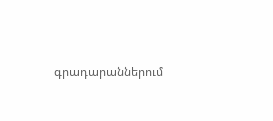գրադարաններում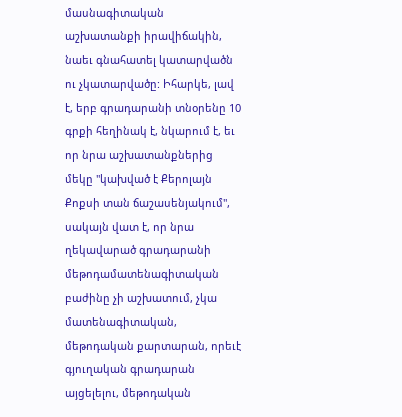մասնագիտական աշխատանքի իրավիճակին, նաեւ գնահատել կատարվածն ու չկատարվածը: Իհարկե, լավ է, երբ գրադարանի տնօրենը 10 գրքի հեղինակ է, նկարում է, եւ որ նրա աշխատանքներից մեկը "կախված է Քերոլայն Քոքսի տան ճաշասենյակում", սակայն վատ է, որ նրա ղեկավարած գրադարանի մեթոդամատենագիտական բաժինը չի աշխատում, չկա մատենագիտական, մեթոդական քարտարան, որեւէ գյուղական գրադարան այցելելու, մեթոդական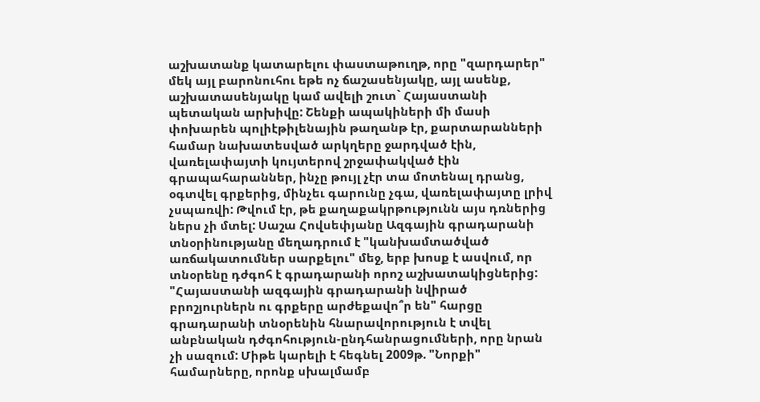աշխատանք կատարելու փաստաթուղթ, որը "զարդարեր" մեկ այլ բարոնուհու եթե ոչ ճաշասենյակը, այլ ասենք, աշխատասենյակը կամ ավելի շուտ` Հայաստանի պետական արխիվը: Շենքի ապակիների մի մասի փոխարեն պոլիէթիլենային թաղանթ էր, քարտարանների համար նախատեսված արկղերը ջարդված էին, վառելափայտի կույտերով շրջափակված էին գրապահարաններ, ինչը թույլ չէր տա մոտենալ դրանց, օգտվել գրքերից, մինչեւ գարունը չգա, վառելափայտը լրիվ չսպառվի: Թվում էր, թե քաղաքակրթությունն այս դռներից ներս չի մտել: Սաշա Հովսեփյանը Ազգային գրադարանի տնօրինությանը մեղադրում է "կանխամտածված առճակատումներ սարքելու" մեջ, երբ խոսք է ասվում, որ տնօրենը դժգոհ է գրադարանի որոշ աշխատակիցներից: "Հայաստանի ազգային գրադարանի նվիրած բրոշյուրներն ու գրքերը արժեքավո՞ր են" հարցը գրադարանի տնօրենին հնարավորություն է տվել անբնական դժգոհություն-ընդհանրացումների, որը նրան չի սազում: Միթե կարելի է հեգնել 2009թ. "Նորքի" համարները, որոնք սխալմամբ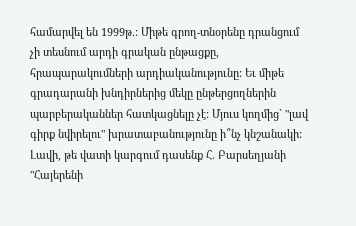համարվել են 1999թ.: Միթե գրող-տնօրենը դրանցում չի տեսնում արդի գրական ընթացքը, հրապարակումների արդիականությունը: Եւ միթե գրադարանի խնդիրներից մեկը ընթերցողներին պարբերականներ հատկացնելը չէ: Մյուս կողմից` "լավ գիրք նվիրելու" խրատաբանությունը ի՞նչ կնշանակի: Լավի, թե վատի կարգում դասենք Հ. Բարսեղյանի "Հայերենի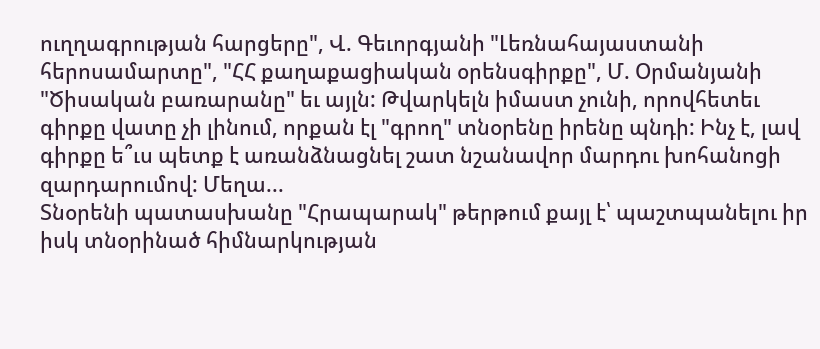ուղղագրության հարցերը", Վ. Գեւորգյանի "Լեռնահայաստանի հերոսամարտը", "ՀՀ քաղաքացիական օրենսգիրքը", Մ. Օրմանյանի "Ծիսական բառարանը" եւ այլն: Թվարկելն իմաստ չունի, որովհետեւ գիրքը վատը չի լինում, որքան էլ "գրող" տնօրենը իրենը պնդի: Ինչ է, լավ գիրքը ե՞ւս պետք է առանձնացնել շատ նշանավոր մարդու խոհանոցի զարդարումով: Մեղա...
Տնօրենի պատասխանը "Հրապարակ" թերթում քայլ է՝ պաշտպանելու իր իսկ տնօրինած հիմնարկության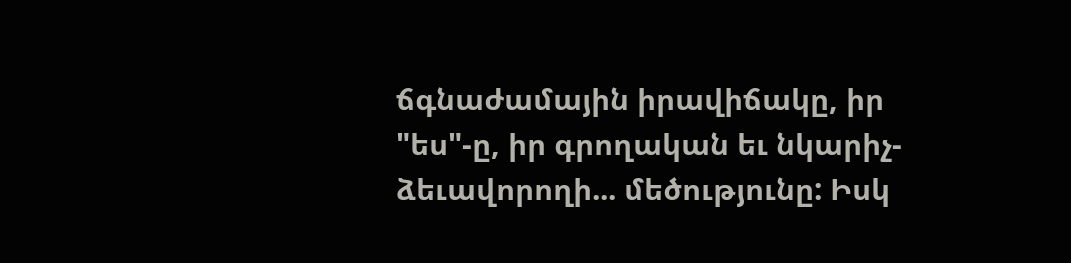ճգնաժամային իրավիճակը, իր "ես"-ը, իր գրողական եւ նկարիչ-ձեւավորողի... մեծությունը: Իսկ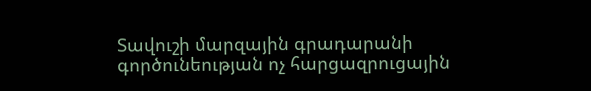Տավուշի մարզային գրադարանի գործունեության ոչ հարցազրուցային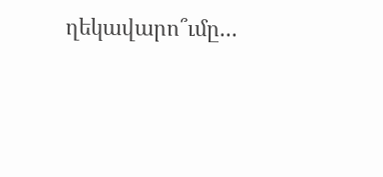ղեկավարո՞ւմը...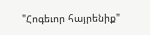"Հոգեւոր հայրենիք"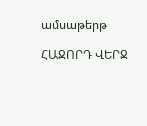ամսաթերթ

ՀԱՋՈՐԴ ՎԵՐՋ